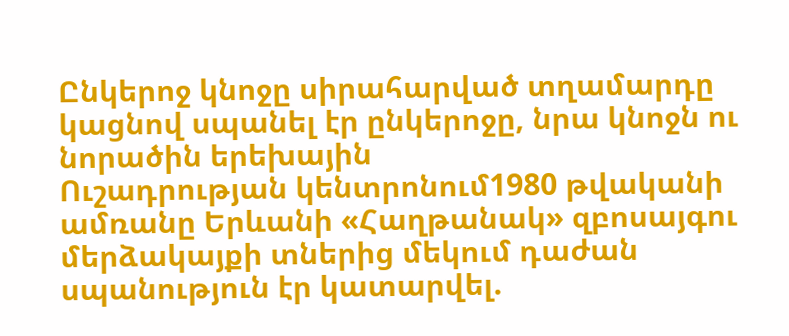Ընկերոջ կնոջը սիրահարված տղամարդը կացնով սպանել էր ընկերոջը, նրա կնոջն ու նորածին երեխային
Ուշադրության կենտրոնում1980 թվականի ամռանը Երևանի «Հաղթանակ» զբոսայգու մերձակայքի տներից մեկում դաժան սպանություն էր կատարվել.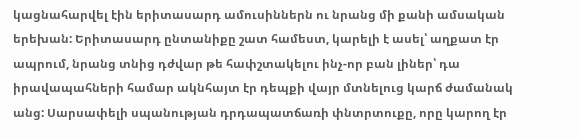կացնահարվել էին երիտասարդ ամուսիններն ու նրանց մի քանի ամսական երեխան: Երիտասարդ ընտանիքը շատ համեստ, կարելի է ասել՝ աղքատ էր ապրում, նրանց տնից դժվար թե հափշտակելու ինչ-որ բան լիներ՝ դա իրավապահների համար ակնհայտ էր դեպքի վայր մտնելուց կարճ ժամանակ անց: Սարսափելի սպանության դրդապատճառի փնտրտուքը, որը կարող էր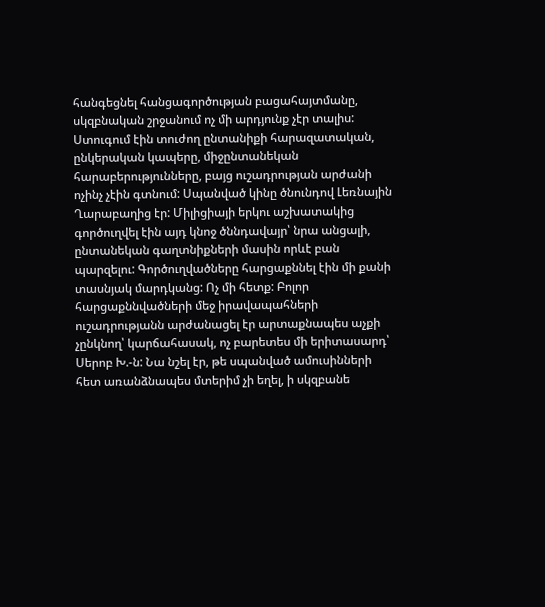հանգեցնել հանցագործության բացահայտմանը, սկզբնական շրջանում ոչ մի արդյունք չէր տալիս: Ստուգում էին տուժող ընտանիքի հարազատական, ընկերական կապերը, միջընտանեկան հարաբերությունները, բայց ուշադրության արժանի ոչինչ չէին գտնում: Սպանված կինը ծնունդով Լեռնային Ղարաբաղից էր: Միլիցիայի երկու աշխատակից գործուղվել էին այդ կնոջ ծննդավայր՝ նրա անցալի, ընտանեկան գաղտնիքների մասին որևէ բան պարզելու: Գործուղվածները հարցաքննել էին մի քանի տասնյակ մարդկանց: Ոչ մի հետք: Բոլոր հարցաքննվածների մեջ իրավապահների ուշադրությանն արժանացել էր արտաքնապես աչքի չընկնող՝ կարճահասակ, ոչ բարետես մի երիտասարդ՝ Սերոբ Խ.-ն: Նա նշել էր, թե սպանված ամուսինների հետ առանձնապես մտերիմ չի եղել, ի սկզբանե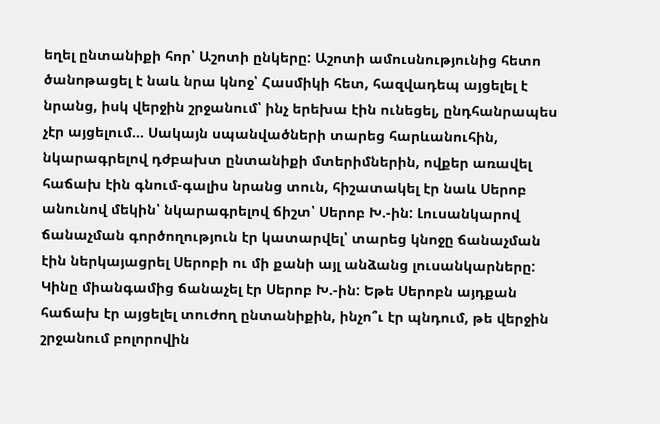եղել ընտանիքի հոր՝ Աշոտի ընկերը: Աշոտի ամուսնությունից հետո ծանոթացել է նաև նրա կնոջ՝ Հասմիկի հետ, հազվադեպ այցելել է նրանց, իսկ վերջին շրջանում՝ ինչ երեխա էին ունեցել, ընդհանրապես չէր այցելում… Սակայն սպանվածների տարեց հարևանուհին, նկարագրելով դժբախտ ընտանիքի մտերիմներին, ովքեր առավել հաճախ էին գնում-գալիս նրանց տուն, հիշատակել էր նաև Սերոբ անունով մեկին՝ նկարագրելով ճիշտ՝ Սերոբ Խ.-ին: Լուսանկարով ճանաչման գործողություն էր կատարվել՝ տարեց կնոջը ճանաչման էին ներկայացրել Սերոբի ու մի քանի այլ անձանց լուսանկարները: Կինը միանգամից ճանաչել էր Սերոբ Խ.-ին: Եթե Սերոբն այդքան հաճախ էր այցելել տուժող ընտանիքին, ինչո՞ւ էր պնդում, թե վերջին շրջանում բոլորովին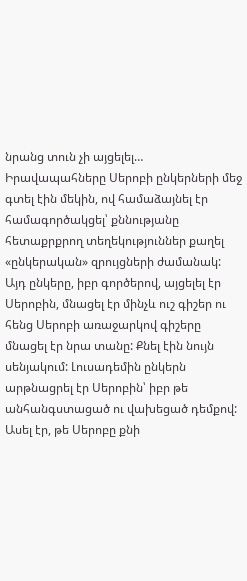նրանց տուն չի այցելել… Իրավապահները Սերոբի ընկերների մեջ գտել էին մեկին, ով համաձայնել էր համագործակցել՝ քննությանը հետաքրքրող տեղեկություններ քաղել «ընկերական» զրույցների ժամանակ: Այդ ընկերը, իբր գործերով, այցելել էր Սերոբին, մնացել էր մինչև ուշ գիշեր ու հենց Սերոբի առաջարկով գիշերը մնացել էր նրա տանը: Քնել էին նույն սենյակում: Լուսադեմին ընկերն արթնացրել էր Սերոբին՝ իբր թե անհանգստացած ու վախեցած դեմքով: Ասել էր, թե Սերոբը քնի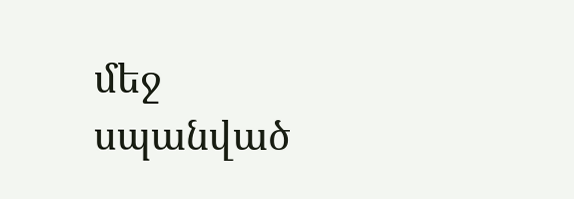մեջ սպանված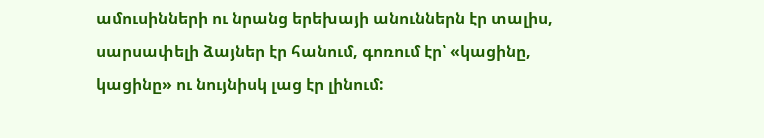ամուսինների ու նրանց երեխայի անուններն էր տալիս, սարսափելի ձայներ էր հանում, գոռում էր՝ «կացինը, կացինը» ու նույնիսկ լաց էր լինում: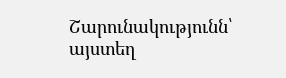Շարունակությունն՝ այստեղ